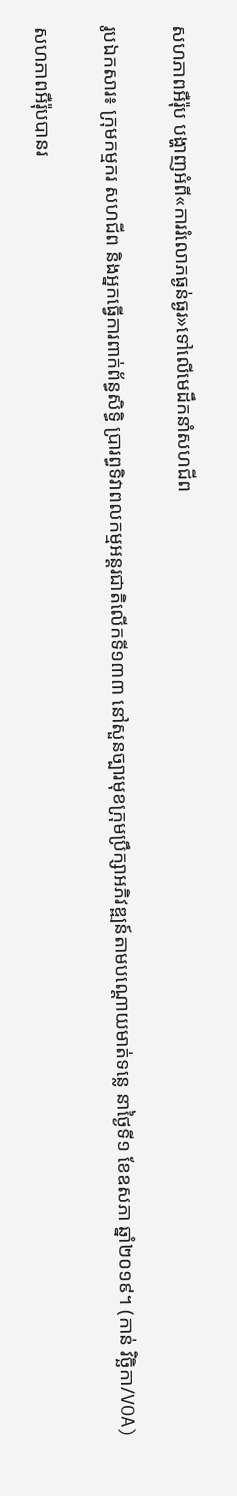សហភាពអឺរ៉ុប បង្ហាញអំពី«ការរំលោភធ្ងន់ធ្ងរ»ទៅលើមេដឹកនាំសហជីព

រូបឯកសារ៖ ក្រុមកម្មករ សហជីព និងអ្នកធ្វើការពាក់ព័ន្ធសិទ្ធិ ប្រារព្ធទិវាពលកម្មអន្តរជាតិលើកទី១៣៣ នៅសួនច្បារមុខក្រុមប្រឹក្សាអភិវឌ្ឍន៍តាមបណ្តោយមាត់ទន្លេ នាថ្ងៃទី១ ខែឧសភា ឆ្នាំ២០១៩។ (កាន់ វិច្ឆិកា/VOA)

សហភាពអឺរ៉ុបបានរ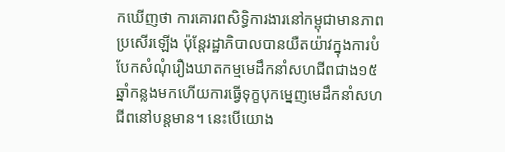កឃើញថា ការគោរពសិទ្ធិការងារនៅកម្ពុជាមានភាពប្រសើរឡើង ប៉ុន្តែរដ្ឋាភិបាលបានយឺតយ៉ាវក្នុងការបំបែកសំណុំរឿងឃាតកម្មមេដឹកនាំសហជីពជាង១៥ឆ្នាំកន្លងមកហើយការធ្វើទុក្ខបុកម្នេញមេដឹកនាំសហជីពនៅបន្តមាន។ នេះបើយោង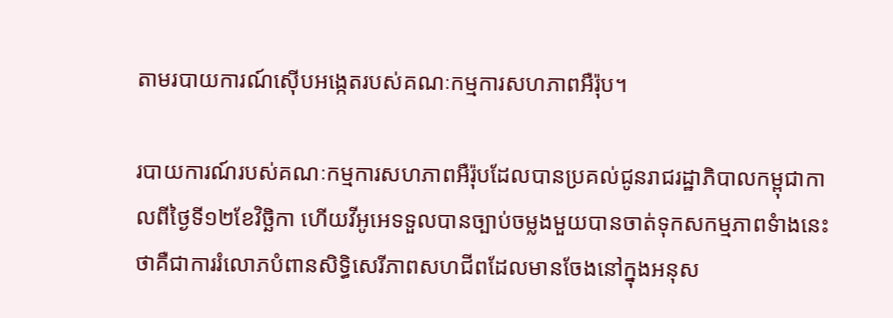តាមរបាយការណ៍ស៊ើបអង្កេតរបស់គណៈកម្មការសហភាពអឺរ៉ុប។

របាយការណ៍របស់គណៈកម្មការសហភាពអឺរ៉ុបដែលបានប្រគល់ជូនរាជរដ្ឋាភិបាលកម្ពុជាកាលពីថ្ងៃទី១២ខែវិច្ឆិកា ហើយវីអូអេទទួលបានច្បាប់ចម្លងមួយបានចាត់ទុកសកម្មភាពទំាងនេះថាគឺជាការរំលោភបំពានសិទ្ធិសេរីភាពសហជីពដែលមានចែងនៅក្នុងអនុស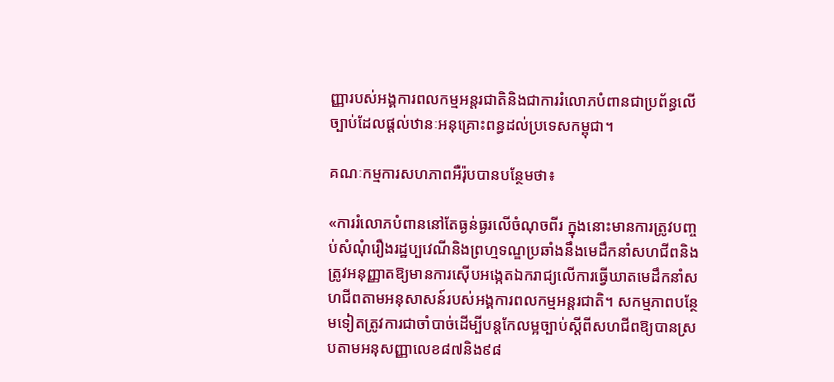ញ្ញារបស់អង្គការពលកម្មអន្តរជាតិនិងជាការរំលោភបំពានជាប្រព័ន្ធលើច្បាប់ដែលផ្តល់ឋានៈអនុគ្រោះពន្ធដល់ប្រទេសកម្ពុជា។

គណៈកម្មការសហភាពអឺរ៉ុបបានបន្ថែមថា៖

«ការរំលោភបំពាននៅតែធ្ងន់ធ្ងរលើចំណុចពីរ ក្នុងនោះមានការត្រូវបញ្ចប់សំណុំរឿងរដ្ឋប្បវេណីនិងព្រហ្មទណ្ឌប្រឆាំងនឹងមេដឹកនាំសហជីពនិងត្រូវអនុញ្ញាតឱ្យមានការស៊ើបអង្កេតឯករាជ្យលើការធ្វើឃាតមេដឹកនាំសហជីពតាមអនុសាសន៍របស់អង្គការពលកម្មអន្តរជាតិ។ សកម្មភាពបន្ថែមទៀតត្រូវការជាចាំបាច់ដើម្បីបន្តកែលម្អច្បាប់ស្តីពីសហជីពឱ្យបានស្របតាមអនុសញ្ញាលេខ៨៧និង៩៨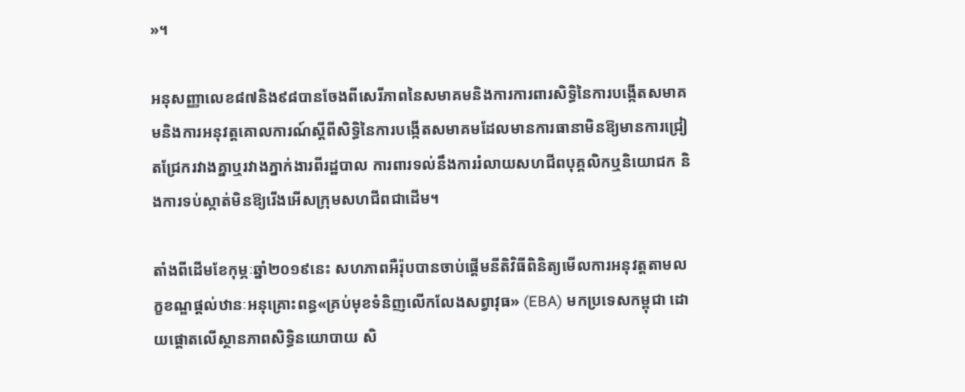»។

អនុសញ្ញាលេខ៨៧និង៩៨បានចែងពីសេរីភាពនៃសមាគមនិងការការពារសិទ្ធិនៃការបង្កើតសមាគមនិងការអនុវត្តគោលការណ៍ស្តីពីសិទ្ធិនៃការបង្កើតសមាគមដែលមានការធានាមិនឱ្យមានការជ្រៀតជ្រែករវាងគ្នាឬរវាងភ្នាក់ងារពីរដ្ឋបាល ការពារទល់នឹងការរំលាយសហជីពបុគ្គលិកឬនិយោជក និងការទប់ស្កាត់មិនឱ្យរើងអើសក្រុមសហជីពជាដើម។

តាំងពីដើមខែកុម្ភៈឆ្នាំ២០១៩នេះ សហភាពអឺរ៉ុបបានចាប់ផ្តើមនីតិវិធីពិនិត្យមើលការអនុវត្តតាមលក្ខខណ្ឌផ្តល់ឋានៈអនុគ្រោះពន្ធ«គ្រប់មុខទំនិញលើកលែងសព្វាវុធ‍» (EBA) មកប្រទេសកម្ពុជា ដោយផ្តោតលើស្ថានភាពសិទ្ធិនយោបាយ សិ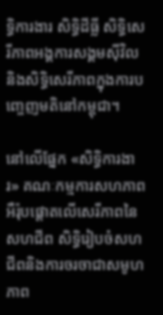ទ្ធិការងារ សិទ្ធិដីធ្លី សិទ្ធិសេរីភាពអង្គការសង្គមស៊ីវិលនិងសិទ្ធិសេរីភាពក្នុងការបញ្ចេញមតិនៅកម្ពុជា។

នៅលើផ្នែក «សិទ្ធិការងារ‍» គណៈកម្មការសហភាពអឺរ៉ុបផ្តោតលើសេរីភាពនៃសហជីព សិទ្ធិរៀបចំសហជីពនិងការចរចាជាសមូហភាព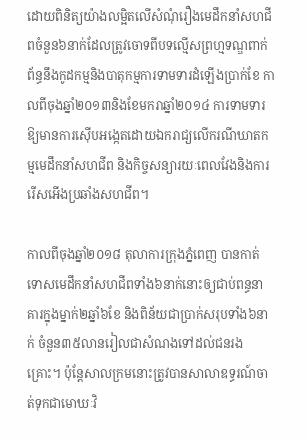ដោយពិនិត្យយ៉ាងលម្អិតលើសំណុំរឿងមេដឹកនាំសហជីពចំនួន៦នាក់ដែលត្រូវចោទពីបទល្មើសព្រហ្មទណ្ឌពាក់ព័ន្ធនឹងកូដកម្មនិងបាតុកម្មការទាមទារដំឡើងប្រាក់ខែ កាលពីចុងឆ្នាំ២០១៣និងខែមករាឆ្នាំ២០១៤ ការទាមទារឱ្យមានការស៊ើបអង្កេតដោយឯករាជ្យលើករណីឃាតកម្មមេដឹកនាំសហជីព និងកិច្ចសន្យារយៈពេលវែងនិងការរើសអើងប្រឆាំងសហជីព។

កាលពីចុងឆ្នាំ២០១៨ តុលាការក្រុងភ្នំពេញ បានកាត់ទោសមេដឹកនាំសហជីពទាំង៦នាក់នោះឲ្យជាប់ពន្ធនាគារក្នុងម្នាក់២ឆ្នាំ៦ខែ និងពិន័យជាប្រាក់សរុបទាំង៦នាក់ ចំនួន៣៥លានរៀលជាសំណងទៅដល់ជនរងគ្រោះ។ ប៉ុន្តែសាលក្រមនោះត្រូវបានសាលាឧទ្ធរណ៍ចាត់ទុកជាមោឃៈវិ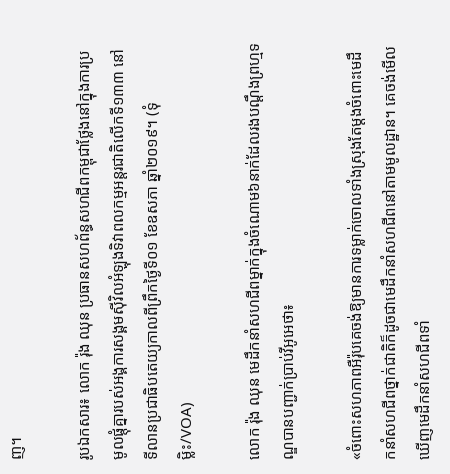ញ។

រូបឯកសារ៖ លោក រ៉ុង ឈុន ប្រធានសហព័ន្ធសហជីពកម្ពុជាថ្លែងនៅក្នុងការប្រមូលផ្តុំគ្នារបស់អង្គការសង្គមស៊ីវិលអំឡុងទិវាពលកម្មអន្តរជាតិលើកទី១៣៣ នៅទីលានប្រជាធិបតេយ្យកាលពីព្រឹកថ្ងៃទី០១ ខែឧសភា ឆ្នាំ២០១៩។ (ទុំ ម្លិះ/VOA)

លោក រ៉ុង ឈុន មេដឹកនាំសហជីពម្នាក់ក្នុងចំណោម៦នាក់ដែលរងបណ្តឹងព្រហ្មទណ្ឌបានបញ្ជាក់ប្រាប់វីអូអេថា៖

«ចំពោះសហភាពអឺរ៉ុបគេចង់ឱ្យមានការទម្លាក់ចោលទាំងស្រុងតែម្តងចំពោះមេដឹកនាំសហជីពថ្នាក់ជាតិក៏ដូចជាមេដឹកនាំសហជីពនៅតាមមូលដ្ឋាន។ គេចង់មើលឃើញមេដឹកនាំសហជីពទាំ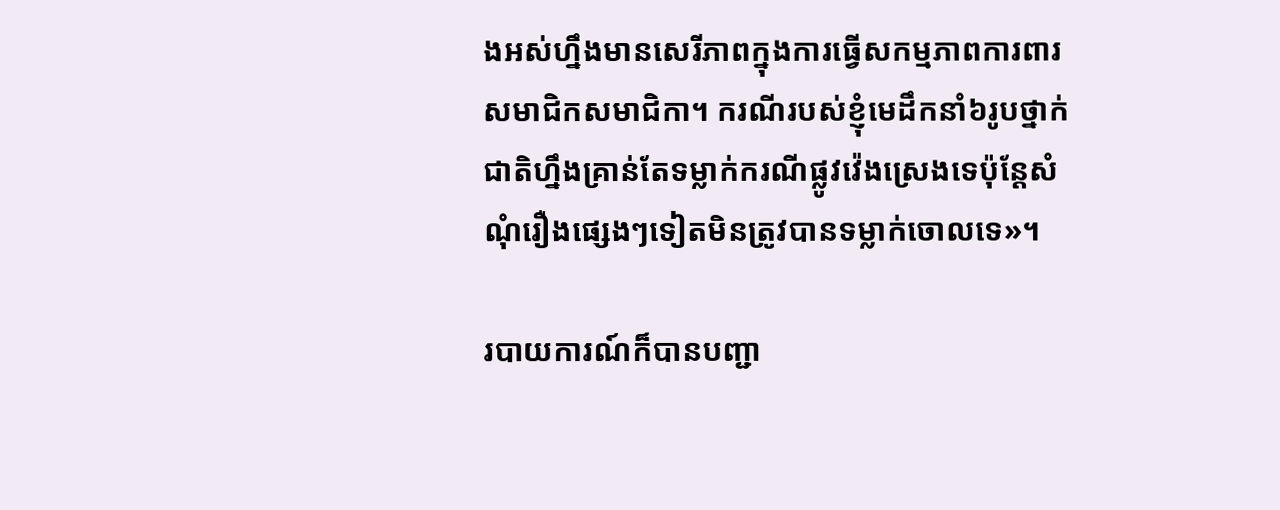ងអស់ហ្នឹងមានសេរីភាពក្នុងការធ្វើសកម្មភាពការពារសមាជិកសមាជិកា។ ករណីរបស់ខ្ញុំមេដឹកនាំ៦រូបថ្នាក់ជាតិហ្នឹងគ្រាន់តែទម្លាក់ករណីផ្លូវវ៉េងស្រេងទេប៉ុន្តែសំណុំរឿងផ្សេងៗទៀតមិនត្រូវបានទម្លាក់ចោលទេ»។

របាយការណ៍ក៏បានបញ្ជា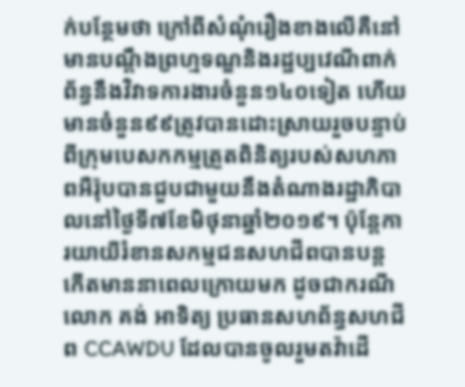ក់បន្ថែមថា ក្រៅពីសំណុំរឿងខាងលើគឺនៅមានបណ្តឹងព្រហ្មទណ្ឌនិងរដ្ឋប្បវេណីពាក់ព័ន្ធនឹងវិវាទការងារចំនួន១៤០ទៀត ហើយមានចំនួន៩៩ត្រូវបានដោះស្រាយរួចបន្ទាប់ពីក្រុមបេសកកម្មត្រួតពិនិត្យរបស់សហភាពអឺរ៉ុបបានជួបជាមួយនឹងតំណាងរដ្ឋាភិបាលនៅថ្ងៃទី៧ខែមិថុនាឆ្នាំ២០១៩។ ប៉ុន្តែការយាយីរំខានសកម្មជនសហជីពបានបន្តកើតមាននាពេលក្រោយមក ដូចជាករណីលោក គង់ អាទិត្យ ប្រធានសហព័ន្ធសហជីព CCAWDU ដែលបានចូលរួមតវ៉ាដើ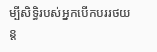ម្បីសិទ្ធិរបស់អ្នកបើកបររថយន្ត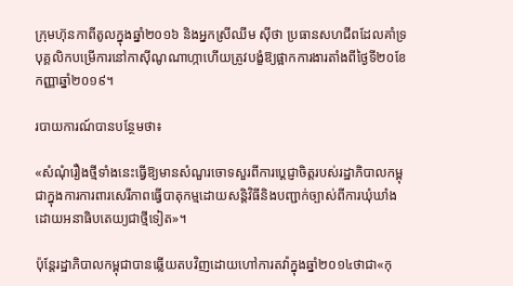ក្រុមហ៊ុនកាពីតូលក្នុងឆ្នាំ២០១៦ និងអ្នកស្រីឈីម ស៊ីថា ប្រធានសហជីពដែលគាំទ្របុគ្គលិកបម្រើការនៅកាស៊ីណូណាហ្កាហើយត្រូវបង្ខំឱ្យផ្អាកការងារតាំងពីថ្ងៃទី២០ខែកញ្ញាឆ្នាំ២០១៩។

របាយការណ៍បានបន្ថែមថា៖

«សំណុំរឿងថ្មីទាំងនេះធ្វើឱ្យមានសំណួរចោទសួរពីការប្តេជ្ញាចិត្តរបស់រដ្ឋាភិបាលកម្ពុជាក្នុងការការពារសេរីភាពធ្វើបាតុកម្មដោយសន្តិវិធីនិងបញ្ជាក់ច្បាស់ពីការឃុំឃាំងដោយអនាធិបតេយ្យជាថ្មីទៀត‍»។

ប៉ុន្តែរដ្ឋាភិបាលកម្ពុជាបានឆ្លើយតបវិញដោយហៅការតវ៉ាក្នុងឆ្នាំ២០១៤ថាជា«កុ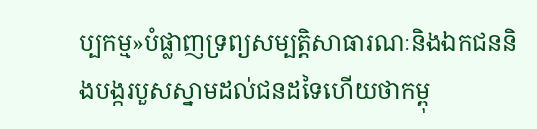ប្បកម្ម‍»បំផ្លាញទ្រព្យសម្បត្តិសាធារណៈនិងឯកជននិងបង្ករបួសស្នាមដល់ជនដទៃហើយថាកម្ពុ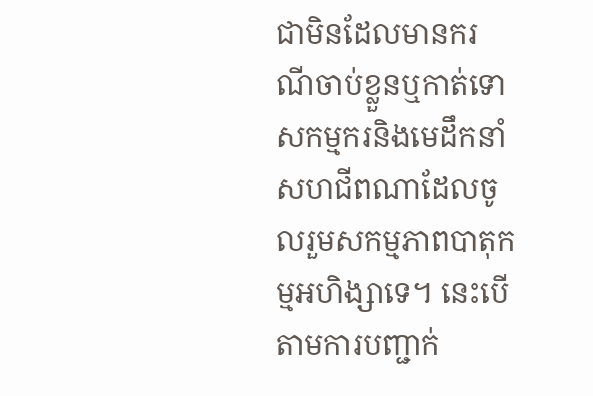ជាមិនដែលមានករណីចាប់ខ្លួនឬកាត់ទោសកម្មករនិងមេដឹកនាំសហជីពណាដែលចូលរួមសកម្មភាពបាតុកម្មអហិង្សាទេ។ នេះបើតាមការបញ្ជាក់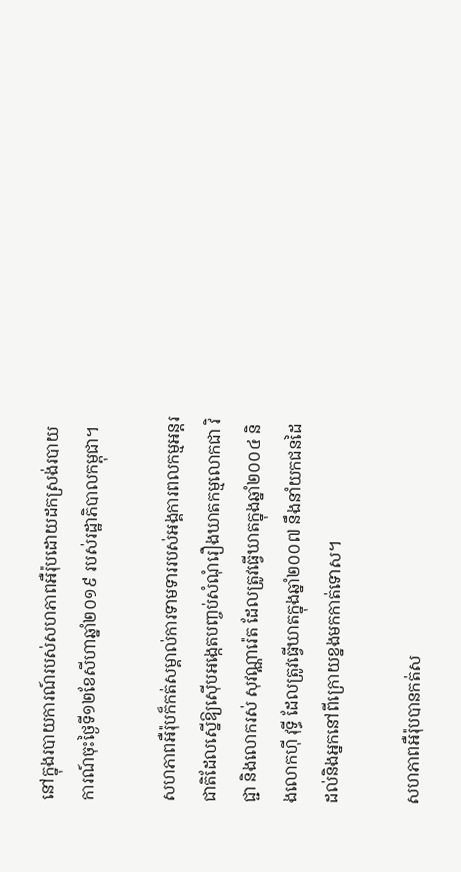នៅក្នុងរបាយការណ៍របស់សហភាពអឺរ៉ុបដោយដកស្រង់របាយការណ៍ចុះថ្ងៃទី១២ខែសីហាឆ្នាំ២០១៩ របស់រដ្ឋាភិបាលកម្ពុជា។

សហភាពអឺរ៉ុបក៏កត់សម្គាល់ការទាមទាររបស់អង្គការពលកម្មអន្តរជាតិដែលស្នើឱ្យស៊ើបអង្កេតបញ្ចប់សំណុំរឿងឃាតកម្មលោកជា វិជ្ជា និងលោករស់ សុវណ្ណារ៉េត ដែលត្រូវធ្វើឃាតក្នុងឆ្នាំ២០០៤ និងលោកហ៊ី វុទ្ធី ដែលត្រូវធ្វើឃាតក្នុងឆ្នាំ២០០៧ នឹងនាំយកជនដៃដល់និងអ្នកនៅពីក្រោយខ្នងមកកាត់ទោស។

សហភាពអឺរ៉ុបបានកត់ស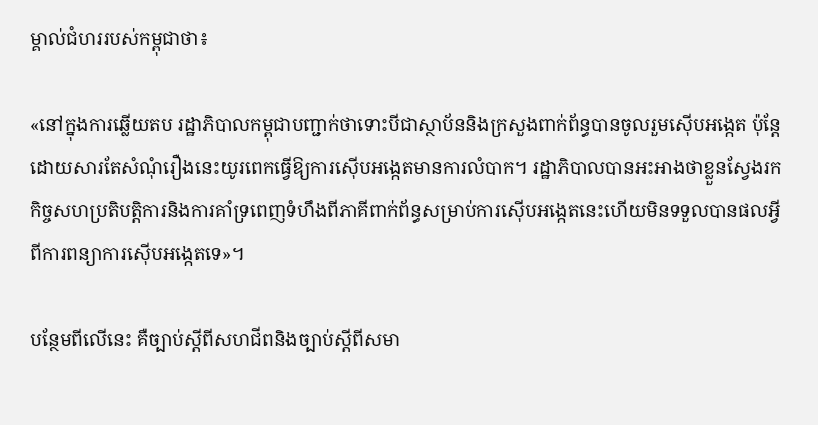ម្គាល់ជំហររបស់កម្ពុជាថា៖

«នៅក្នុងការឆ្លើយតប រដ្ឋាភិបាលកម្ពុជាបញ្ជាក់ថាទោះបីជាស្ថាប័ននិងក្រសួងពាក់ព័ន្ធបានចូលរួមស៊ើបអង្កេត ប៉ុន្តែដោយសារតែសំណុំរឿងនេះយូរពេកធ្វើឱ្យការស៊ើបអង្កេតមានការលំបាក។ រដ្ឋាភិបាលបានអះអាងថាខ្លួនស្វែងរកកិច្ចសហប្រតិបត្តិការនិងការគាំទ្រពេញទំហឹងពីភាគីពាក់ព័ន្ធសម្រាប់ការស៊ើបអង្កេតនេះហើយមិនទទួលបានផលអ្វីពីការពន្យាការស៊ើបអង្កេតទេ‍»។

បន្ថែមពីលើនេះ គឺច្បាប់ស្តីពីសហជីពនិងច្បាប់ស្តីពីសមា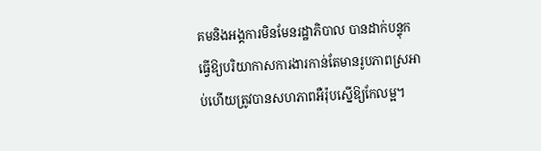គមនិងអង្គការមិនមែនរដ្ឋាភិបាល បានដាក់បន្ទុកធ្វើឱ្យបរិយាកាសការងារកាន់តែមានរូបភាពស្រអាប់ហើយត្រូវបានសហភាពអឺរ៉ុបស្នើឱ្យកែលម្អ។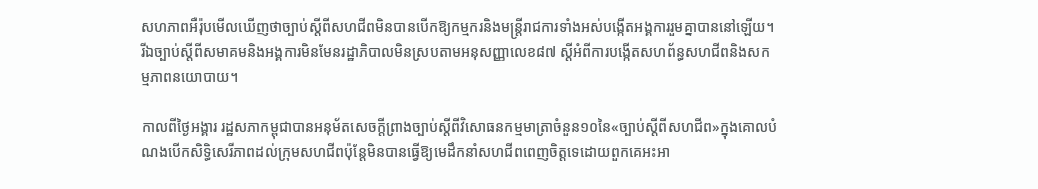សហភាពអឺរ៉ុបមើលឃើញថាច្បាប់ស្តីពីសហជីពមិនបានបើកឱ្យកម្មករនិងមន្ត្រីរាជការទាំងអស់បង្កើតអង្គការរួមគ្នាបាននៅឡើយ។ រីឯច្បាប់ស្តីពីសមាគមនិងអង្គការមិនមែនរដ្ឋាភិបាលមិនស្របតាមអនុសញ្ញាលេខ៨៧ ស្តីអំពីការបង្កើតសហព័ន្ធសហជីពនិងសកម្មភាពនយោបាយ។

កាលពីថ្ងៃអង្គារ រដ្ឋសភាកម្ពុជាបានអនុម័តសេចក្តីព្រាងច្បាប់ស្តីពីវិសោធនកម្មមាត្រាចំនួន១០នៃ«ច្បាប់ស្តីពីសហជីព‍»ក្នុងគោលបំណងបើកសិទ្ធិសេរីភាពដល់ក្រុមសហជីពប៉ុន្តែមិនបានធ្វើឱ្យមេដឹកនាំសហជីពពេញចិត្តទេដោយពួកគេអះអា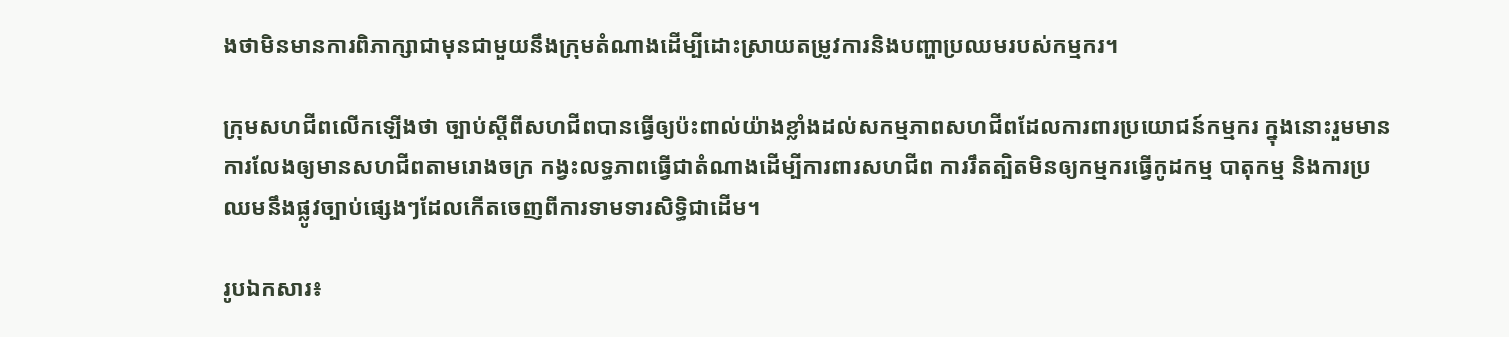ងថាមិនមានការពិភាក្សាជាមុនជាមួយនឹងក្រុមតំណាងដើម្បីដោះស្រាយតម្រូវការនិងបញ្ហាប្រឈមរបស់កម្មករ។

ក្រុមសហជីពលើកឡើងថា ច្បាប់ស្តីពីសហជីពបានធ្វើឲ្យប៉ះពាល់យ៉ាងខ្លាំងដល់សកម្មភាពសហជីពដែលការពារប្រយោជន៍កម្មករ ក្នុងនោះរួមមាន ការលែងឲ្យមានសហជីពតាមរោងចក្រ កង្វះលទ្ធភាពធ្វើជាតំណាងដើម្បីការពារសហជីព ការរឹតត្បិតមិនឲ្យកម្មករធ្វើកូដកម្ម បាតុកម្ម និងការប្រឈមនឹងផ្លូវច្បាប់ផ្សេងៗដែលកើតចេញពីការទាមទារសិទ្ធិជាដើម។

រូបឯកសារ៖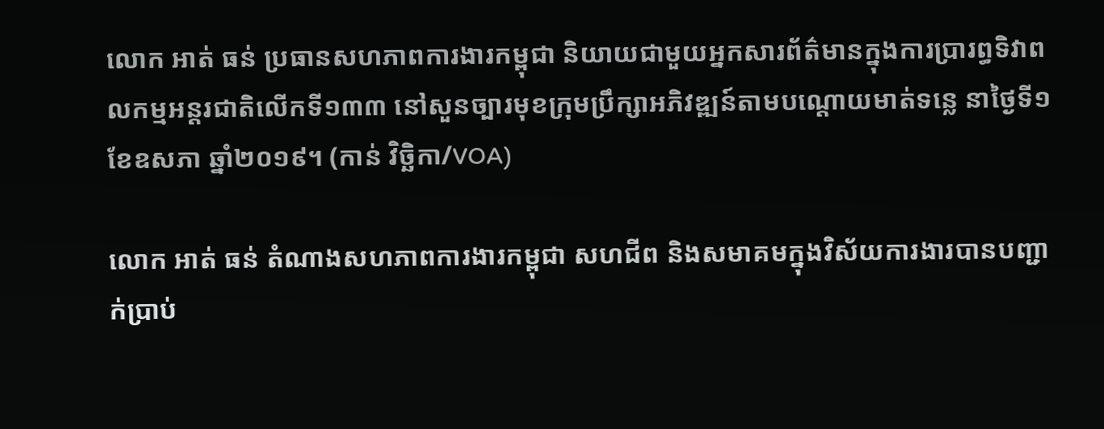លោក អាត់ ធន់ ប្រធានសហភាពការងារកម្ពុជា និយាយជាមួយអ្នកសារព័ត៌មានក្នុងការប្រារព្ធទិវាពលកម្មអន្តរជាតិលើកទី១៣៣ នៅសួនច្បារមុខក្រុមប្រឹក្សាអភិវឌ្ឍន៍តាមបណ្តោយមាត់ទន្លេ នាថ្ងៃទី១ ខែឧសភា ឆ្នាំ២០១៩។ (កាន់ វិច្ឆិកា/VOA)

លោក អាត់ ធន់ តំណាងសហភាពការងារកម្ពុជា សហជីព និងសមាគមក្នុងវិស័យការងារបានបញ្ជាក់ប្រាប់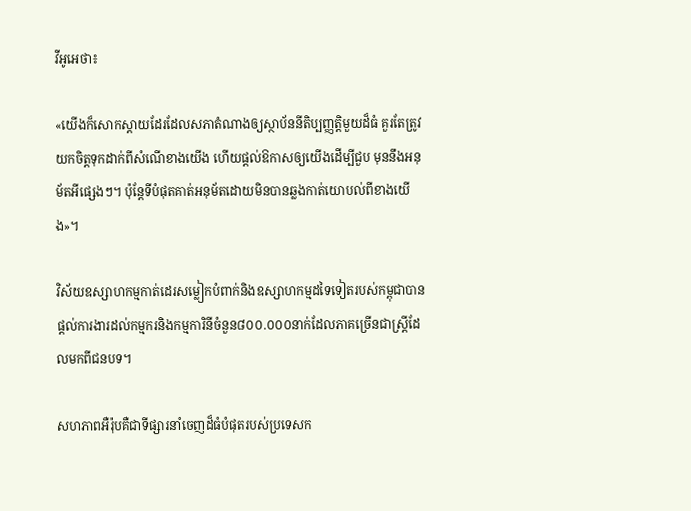វីអូអេថា៖

«យើងក៏សោកស្តាយដែរដែលសភាតំណាងឲ្យស្ថាប័ននីតិប្បញ្ញត្តិមួយដ៏ធំ គួរតែត្រូវយកចិត្តទុកដាក់ពីសំណើខាងយើង ហើយផ្តល់ឱកាសឲ្យយើងដើម្បីជួប មុននឹងអនុម័តអីផ្សេងៗ។ ប៉ុន្តែទីបំផុតគាត់អនុម័តដោយមិនបានឆ្លងកាត់យោបល់ពីខាងយើង»។

វិស័យឧស្សាហកម្មកាត់ដេរសម្លៀកបំពាក់និងឧស្សាហកម្មដទៃទៀតរបស់កម្ពុជាបានផ្តល់ការងារដល់កម្មករនិងកម្មការិនីចំនួន៨០០.០០០នាក់ដែលភាគច្រើនជាស្ត្រីដែលមកពីជនបទ។

សហភាពអឺរ៉ុបគឺជាទីផ្សារនាំចេញដ៏ធំបំផុតរបស់ប្រទេសក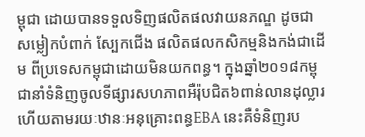ម្ពុជា ដោយបានទទួលទិញផលិតផលវាយនភណ្ឌ ដូចជាសម្លៀកបំពាក់ ស្បែកជើង ផលិតផលកសិកម្មនិងកង់ជាដើម ពីប្រទេសកម្ពុជាដោយមិនយកពន្ធ។ ក្នុងឆ្នាំ២០១៨កម្ពុជានាំទំនិញចូលទីផ្សារសហភាពអឺរ៉ុបជិត៦ពាន់លានដុល្លារហើយតាមរយៈឋានៈអនុគ្រោះពន្ធEBA នេះគឺទំនិញរប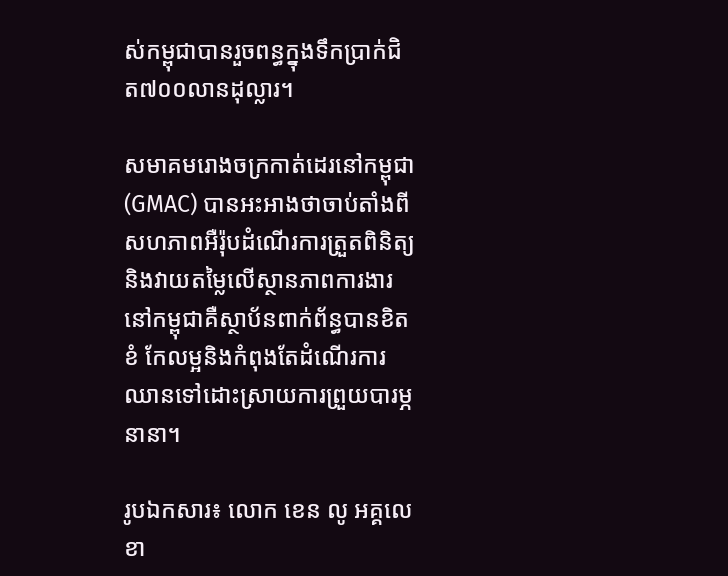ស់កម្ពុជាបានរួចពន្ធក្នុងទឹកប្រាក់ជិត៧០០លានដុល្លារ។

សមាគមរោងចក្រកាត់ដេរនៅកម្ពុជា (GMAC) បានអះអាងថាចាប់តាំងពីសហភាពអឺរ៉ុបដំណើរការត្រួតពិនិត្យនិងវាយតម្លៃលើស្ថានភាពការងារនៅកម្ពុជាគឺស្ថាប័នពាក់ព័ន្ធបានខិតខំ កែលម្អនិងកំពុងតែដំណើរការឈានទៅដោះស្រាយការព្រួយបារម្ភនានា។

រូបឯកសារ៖ លោក ខេន លូ អគ្គលេខា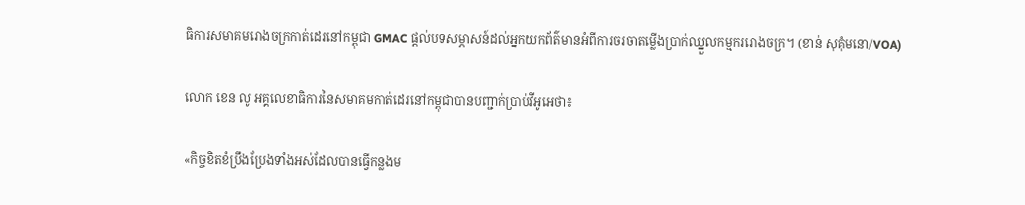ធិការសមាគមរោងចក្រកាត់ដេរនៅកម្ពុជា GMAC ផ្តល់បទសម្ភាសន៍ដល់អ្នកយកព័ត៌មានអំពីការចរចាតម្លើងប្រាក់ឈ្នួលកម្មកររោងចក្រ។ (ខាន់ សុគុំមនោ/VOA)

លោក ខេន លូ អគ្គលេខាធិការនៃសមាគមកាត់ដេរនៅកម្ពុជាបានបញ្ជាក់ប្រាប់វីអូអេថា៖

«កិច្ចខិតខំប្រឹងប្រែងទាំងអស់ដែលបានធ្វើកន្លងម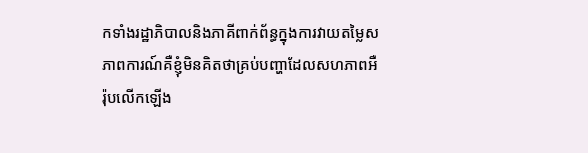កទាំងរដ្ឋាភិបាលនិងភាគីពាក់ព័ន្ធក្នុងការវាយតម្លៃសភាពការណ៍គឺខ្ញុំមិនគិតថាគ្រប់បញ្ហាដែលសហភាពអឺរ៉ុបលើកឡើង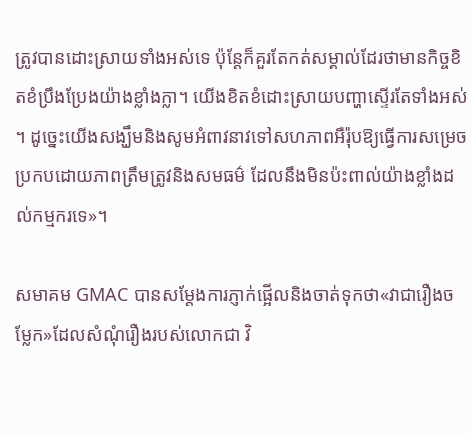ត្រូវបានដោះស្រាយទាំងអស់ទេ ប៉ុន្តែក៏គួរតែកត់សម្គាល់ដែរថាមានកិច្ចខិតខំប្រឹងប្រែងយ៉ាងខ្លាំងក្លា។ យើងខិតខំដោះស្រាយបញ្ហាស្ទើរតែទាំងអស់។ ដូច្នេះយើងសង្ឃឹមនិងសូមអំពាវនាវទៅសហភាពអឺរ៉ុបឱ្យធ្វើការសម្រេចប្រកបដោយភាពត្រឹមត្រូវនិងសមធម៌ ដែលនឹងមិនប៉ះពាល់យ៉ាងខ្លាំងដល់កម្មករទេ‍»។

សមាគម GMAC បានសម្តែងការភ្ញាក់ផ្អើលនិងចាត់ទុកថា«វាជារឿងចម្លែក‍»ដែលសំណុំរឿងរបស់លោកជា វិ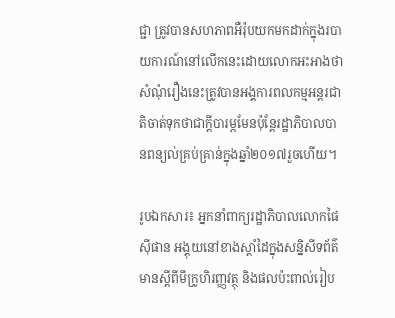ជ្ជា ត្រូវបានសហភាពអឺរ៉ុបយកមកដាក់ក្នុងរបាយការណ៍នៅលើកនេះដោយលោកអះអាងថាសំណុំរឿងនេះត្រូវបានអង្គការពលកម្មអន្តរជាតិចាត់ទុកថាជាក្តីបារម្ភមែនប៉ុន្តែរដ្ឋាភិបាលបានពន្យល់គ្រប់គ្រាន់ក្នុងឆ្នាំ២០១៧រួចហើយ។

រូបឯកសារ៖ អ្នកនាំពាក្យរដ្ឋាភិបាលលោកផៃ ស៊ីផាន អង្គុយនៅខាងស្តាំដៃក្នុងសន្និសីទព័ត៌មានស្តីពីមីក្រូហិរញ្ញវត្ថុ និងផលប៉ះពាល់រៀប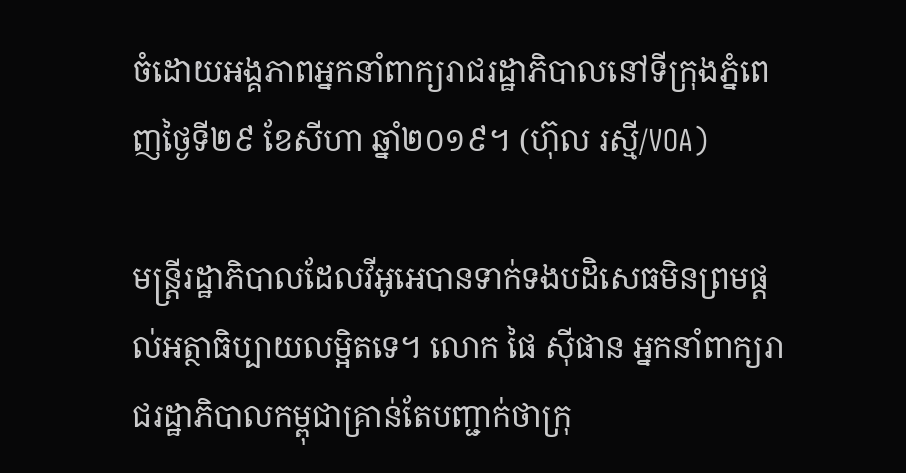ចំដោយអង្គភាពអ្នកនាំពាក្យរាជរដ្ឋាភិបាលនៅទីក្រុងភ្នំពេញថ្ងៃទី២៩ ខែសីហា ឆ្នាំ២០១៩។ (ហ៊ុល រស្មី/VOA)

មន្ត្រីរដ្ឋាភិបាលដែលវីអូអេបានទាក់ទងបដិសេធមិនព្រមផ្តល់អត្ថាធិប្បាយលម្អិតទេ។ លោក ផៃ ស៊ីផាន អ្នកនាំពាក្យរាជរដ្ឋាភិបាលកម្ពុជាគ្រាន់តែបញ្ជាក់ថាក្រុ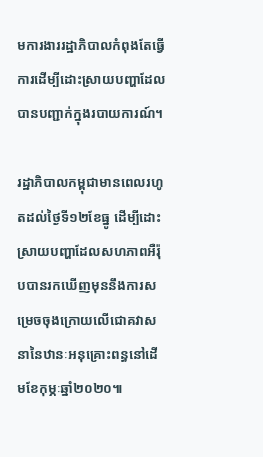មការងាររដ្ឋាភិបាលកំពុងតែធ្វើការដើម្បីដោះស្រាយបញ្ហាដែលបានបញ្ជាក់ក្នុងរបាយការណ៍។

រដ្ឋាភិបាលកម្ពុជាមានពេលរហូតដល់ថ្ងៃទី១២ខែធ្នូ ដើម្បីដោះស្រាយបញ្ហាដែលសហភាពអឺរ៉ុបបានរកឃើញមុននឹងការសម្រេចចុងក្រោយលើជោគវាសនានៃឋានៈអនុគ្រោះពន្ធនៅដើមខែកុម្ភៈឆ្នាំ២០២០៕